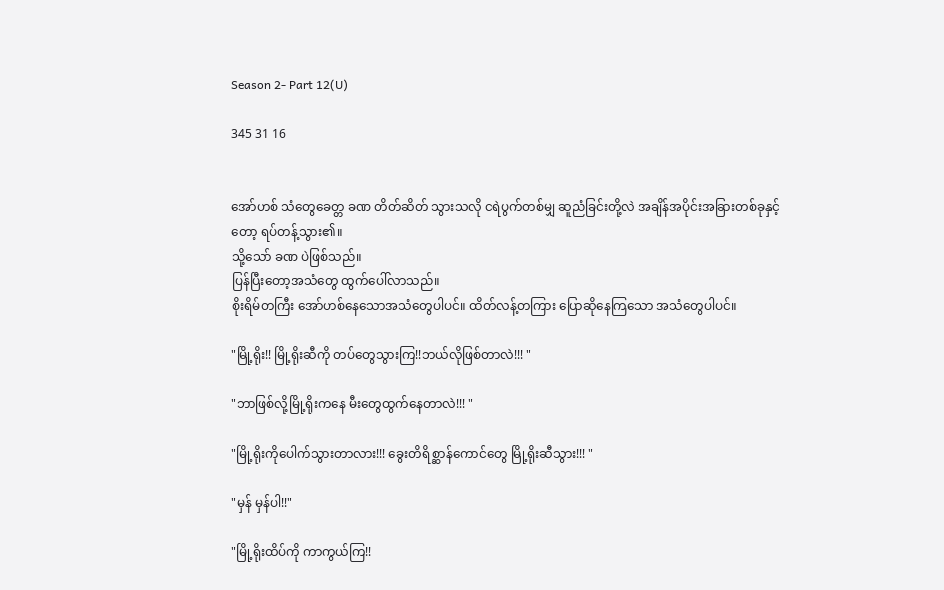Season 2- Part 12(U)

345 31 16


အော်ဟစ် သံတွေခေတ္တ ခဏ တိတ်ဆိတ် သွားသလို ငရဲပွက်တစ်မျှ ဆူညံခြင်းတို့လဲ အချိန်အပိုင်းအခြားတစ်ခုနှင့်တော့ ရပ်တန့်သွား၏။
သို့သော် ခဏ ပဲဖြစ်သည်။
ပြန်ပြီးတော့အသံတွေ ထွက်ပေါ်လာသည်။
စိုးရိမ်တကြီး အော်ဟစ်နေသောအသံတွေပါပင်။ ထိတ်လန့်တကြား ပြောဆိုနေကြသော အသံတွေပါပင်။

"မြို့ရိုး!! မြို့ရိုးဆီကို တပ်တွေသွားကြ!!ဘယ်လိုဖြစ်တာလဲ!!! "

"ဘာဖြစ်လို့မြို့ရိုးကနေ မီးတွေထွက်နေတာလဲ!!! "

"မြို့ရိုးကိုပေါက်သွားတာလား!!! ခွေးတိရိစ္ဆာန်ကောင်တွေ မြို့ရိုးဆီသွား!!! "

"မှန် မှန်ပါ!!"

"မြို့ရိုးထိပ်ကို ကာကွယ်ကြ!!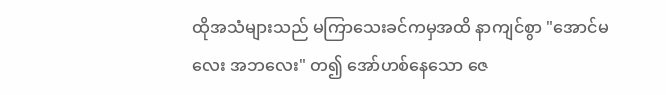ထိုအသံများသည် မကြာသေးခင်ကမှအထိ နာကျင်စွာ "အောင်မလေး အဘလေး" တ၍ အော်ဟစ်နေသော ဇေ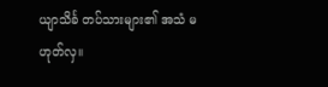ယျာသိင်္ခ တပ်သားများ၏ အသံ မဟုတ်လှ။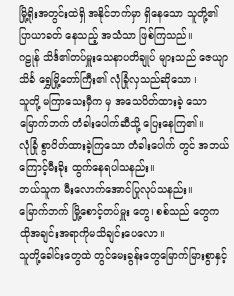မြို့ရိုးအတွင်းထဲရှိ အနိုင်ဘက်မှာ ရှိနေသော သူတို့၏ ပြာယာခတ် နေသည့် အသံသာ ဖြစ်ကြသည်။
ဂဠုန် သိင်္ဒ၏တပ်မှူးသေနာပတိချုပ် များသည် ဇေယျာသိင်္ခ ရွှေမြို့တော်ကြီး၏ လုံခြုံလှသည်ဆိုသော ၊
သူတို့ မကြာသေးမှီက မှ အသေပိတ်ထားခဲ့ သော မြောက်ဘက် တံခါးပေါက်ဆီသို့ ပြေးနေကြ၏။
လုံခြုံ စွာပိတ်ထားခဲ့ကြသော တံခါးပေါက် တွင် အဘယ်ကြောင့်မီးခိုး ထွက်နေရပါသနည်း။
ဘယ်သူက မီးလောက်အောင်ပြုလုပ်သနည်း။
မြောက်ဘက် မြို့စောင့်တပ်မှူး ‌တွေ၊ စစ်သည် တွေက ထိုအချင်းအရာကိုမသိချင်းပေလော။
သူတို့ခေါင်းတွေထဲ တွင်မေးခွန်းတွေမြောက်မြားစွာနှင့်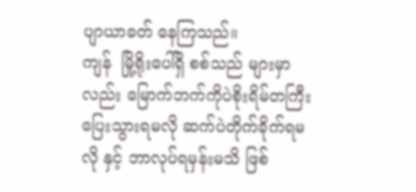ပျာယာခတ် နေကြသည်။
ကျန်  မြို့ရိုးပေါ်ရှိ စစ်သည် များမှာလည်း မြောက်ဘက်ကိုပဲစိုးရိမ်တကြီးပြေးသွားရမလို ဆက်ပဲတိုက်ခိုက်ရမလို နှင့် ဘာလုပ်ရမှန်းမသိ ဖြစ်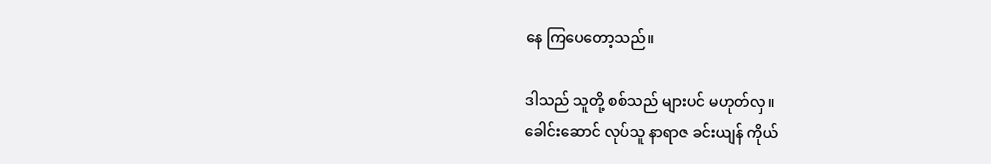နေ ကြပေတော့သည်။

ဒါသည် သူတို့ စစ်သည် များပင် မဟုတ်လှ။
ခေါင်းဆောင် လုပ်သူ နာရာဇ ခင်းယျန် ကိုယ်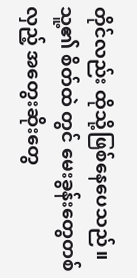တိုင်လည်း ထိုသို့ဖြစ်နေပေသည်။
သူ့၏ စိတ်ထဲ တွင် မေးခွန်းတွေတစ်လှည့် အတွေးဆိုးတွေ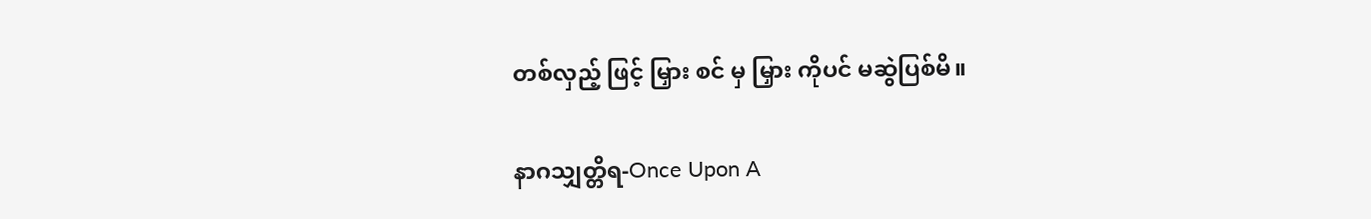တစ်လှည့် ဖြင့် မြှား စင် မှ မြှား ကိုပင် မဆွဲပြစ်မိ။

နာဂသျှတ္တိရ-Once Upon A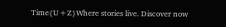Time{U+Z}Where stories live. Discover now